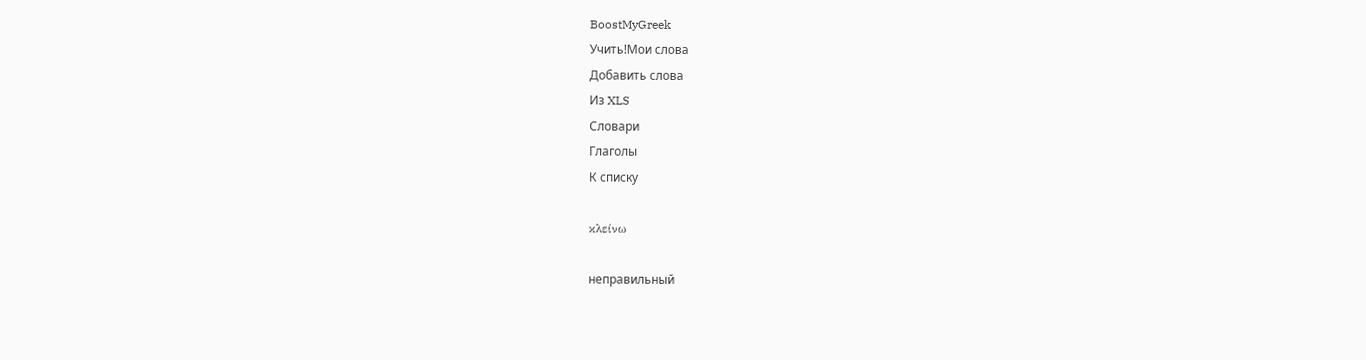BoostMyGreek
Учить!Мои слова
Добавить слова
Из XLS
Словари
Глаголы
К списку

κλείνω

неправильный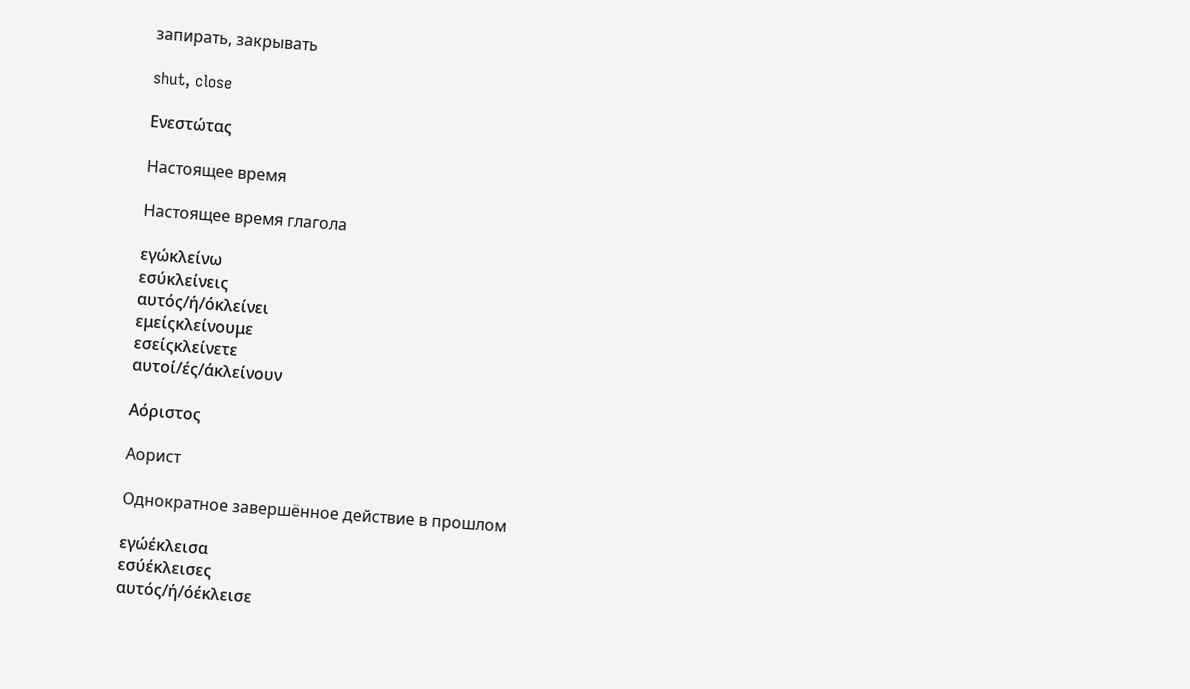запирать, закрывать

shut, close

Ενεστώτας

Настоящее время

Настоящее время глагола

εγώκλείνω
εσύκλείνεις
αυτός/ή/όκλείνει
εμείςκλείνουμε
εσείςκλείνετε
αυτοί/ές/άκλείνουν

Αόριστος

Аорист

Однократное завершённое действие в прошлом

εγώέκλεισα
εσύέκλεισες
αυτός/ή/όέκλεισε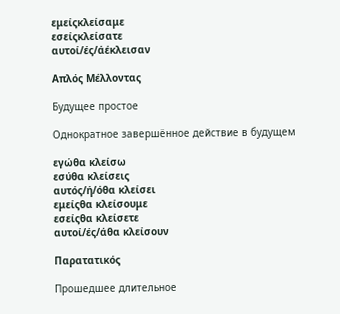εμείςκλείσαμε
εσείςκλείσατε
αυτοί/ές/άέκλεισαν

Απλός Μέλλοντας

Будущее простое

Однократное завершённое действие в будущем

εγώθα κλείσω
εσύθα κλείσεις
αυτός/ή/όθα κλείσει
εμείςθα κλείσουμε
εσείςθα κλείσετε
αυτοί/ές/άθα κλείσουν

Παρατατικός

Прошедшее длительное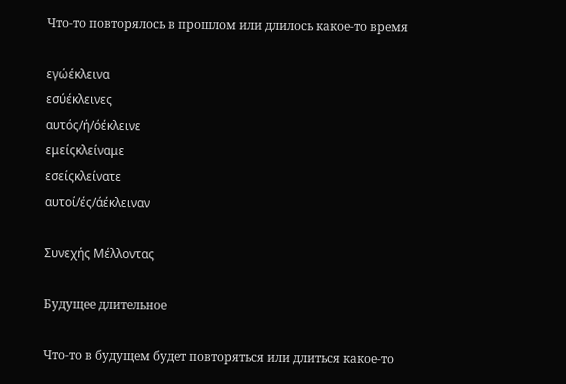Что-то повторялось в прошлом или длилось какое-то время

εγώέκλεινα
εσύέκλεινες
αυτός/ή/όέκλεινε
εμείςκλείναμε
εσείςκλείνατε
αυτοί/ές/άέκλειναν

Συνεχής Μέλλοντας

Будущее длительное

Что-то в будущем будет повторяться или длиться какое-то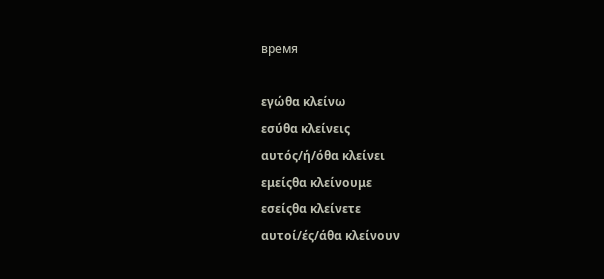время

εγώθα κλείνω
εσύθα κλείνεις
αυτός/ή/όθα κλείνει
εμείςθα κλείνουμε
εσείςθα κλείνετε
αυτοί/ές/άθα κλείνουν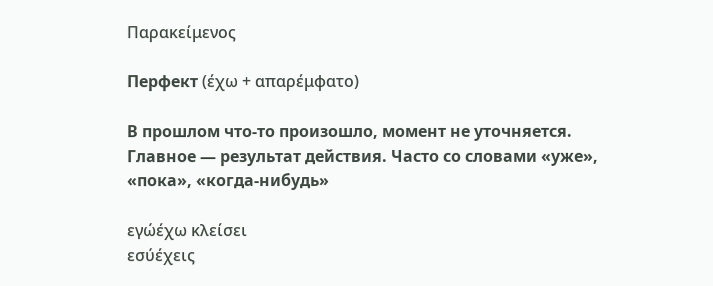Παρακείμενος

Перфект (έχω + απαρέμφατο)

В прошлом что-то произошло, момент не уточняется. Главное — результат действия. Часто со словами «уже», «пока», «когда-нибудь»

εγώέχω κλείσει
εσύέχεις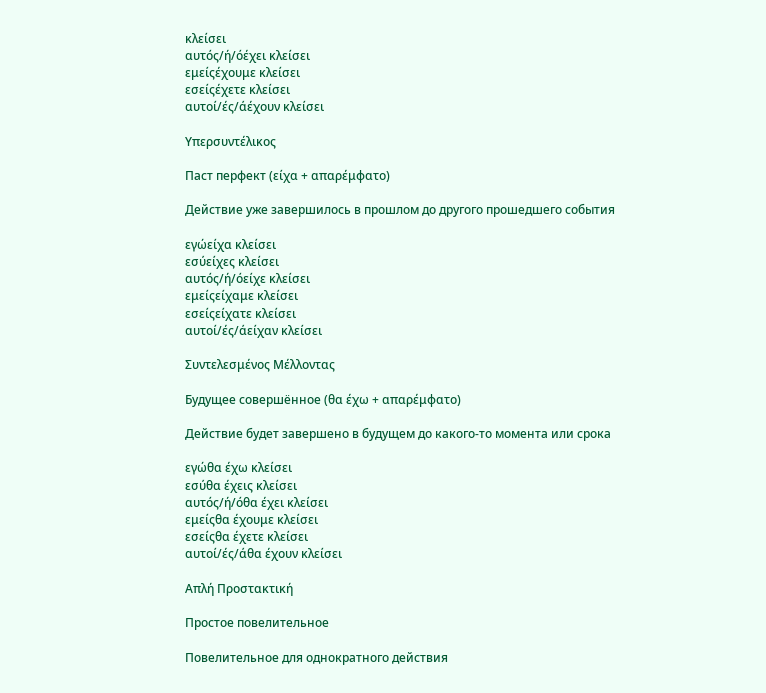κλείσει
αυτός/ή/όέχει κλείσει
εμείςέχουμε κλείσει
εσείςέχετε κλείσει
αυτοί/ές/άέχουν κλείσει

Υπερσυντέλικος

Паст перфект (είχα + απαρέμφατο)

Действие уже завершилось в прошлом до другого прошедшего события

εγώείχα κλείσει
εσύείχες κλείσει
αυτός/ή/όείχε κλείσει
εμείςείχαμε κλείσει
εσείςείχατε κλείσει
αυτοί/ές/άείχαν κλείσει

Συντελεσμένος Μέλλοντας

Будущее совершённое (θα έχω + απαρέμφατο)

Действие будет завершено в будущем до какого-то момента или срока

εγώθα έχω κλείσει
εσύθα έχεις κλείσει
αυτός/ή/όθα έχει κλείσει
εμείςθα έχουμε κλείσει
εσείςθα έχετε κλείσει
αυτοί/ές/άθα έχουν κλείσει

Απλή Προστακτική

Простое повелительное

Повелительное для однократного действия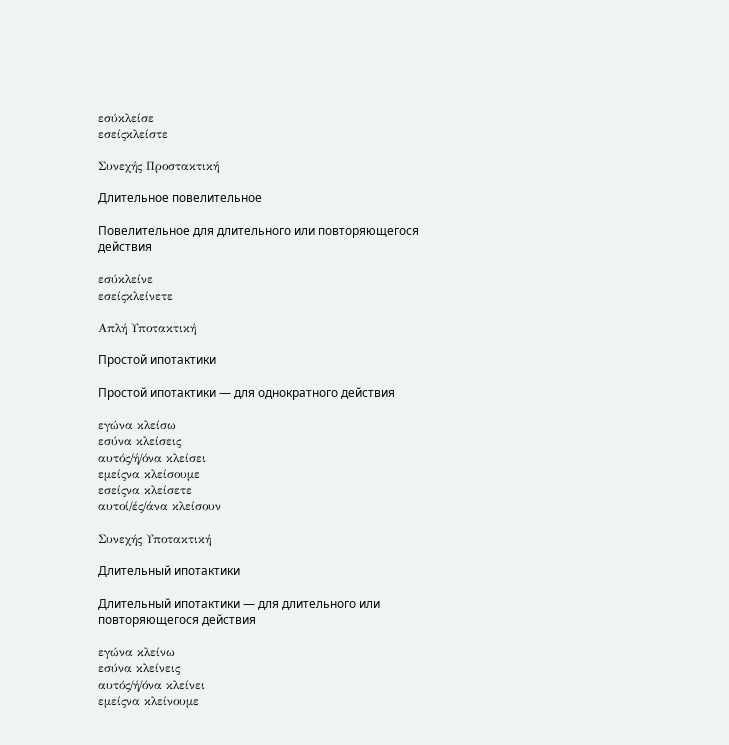εσύκλείσε
εσείςκλείστε

Συνεχής Προστακτική

Длительное повелительное

Повелительное для длительного или повторяющегося действия

εσύκλείνε
εσείςκλείνετε

Απλή Υποτακτική

Простой ипотактики

Простой ипотактики — для однократного действия

εγώνα κλείσω
εσύνα κλείσεις
αυτός/ή/όνα κλείσει
εμείςνα κλείσουμε
εσείςνα κλείσετε
αυτοί/ές/άνα κλείσουν

Συνεχής Υποτακτική

Длительный ипотактики

Длительный ипотактики — для длительного или повторяющегося действия

εγώνα κλείνω
εσύνα κλείνεις
αυτός/ή/όνα κλείνει
εμείςνα κλείνουμε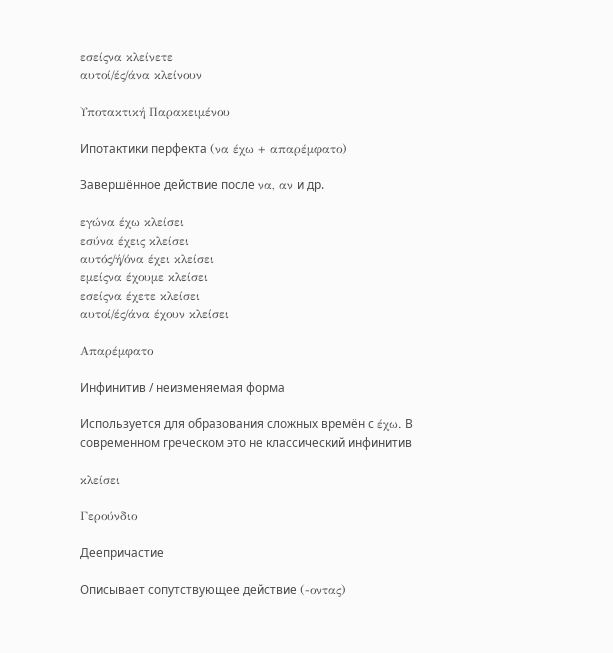εσείςνα κλείνετε
αυτοί/ές/άνα κλείνουν

Υποτακτική Παρακειμένου

Ипотактики перфекта (να έχω + απαρέμφατο)

Завершённое действие после να, αν и др.

εγώνα έχω κλείσει
εσύνα έχεις κλείσει
αυτός/ή/όνα έχει κλείσει
εμείςνα έχουμε κλείσει
εσείςνα έχετε κλείσει
αυτοί/ές/άνα έχουν κλείσει

Απαρέμφατο

Инфинитив / неизменяемая форма

Используется для образования сложных времён с έχω. В современном греческом это не классический инфинитив

κλείσει

Γερούνδιο

Деепричастие

Описывает сопутствующее действие (-οντας)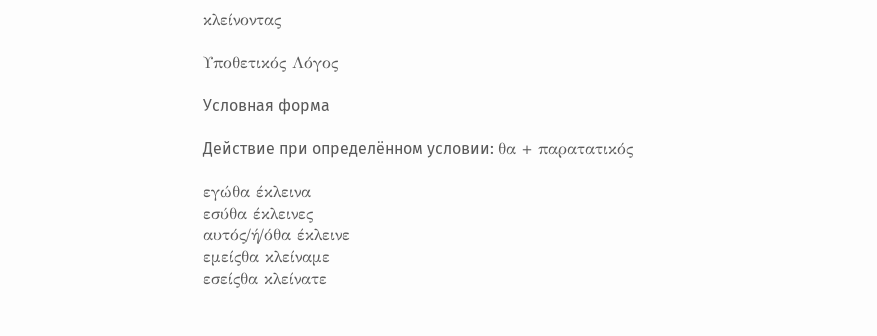κλείνοντας

Υποθετικός Λόγος

Условная форма

Действие при определённом условии: θα + παρατατικός

εγώθα έκλεινα
εσύθα έκλεινες
αυτός/ή/όθα έκλεινε
εμείςθα κλείναμε
εσείςθα κλείνατε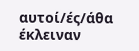αυτοί/ές/άθα έκλειναν